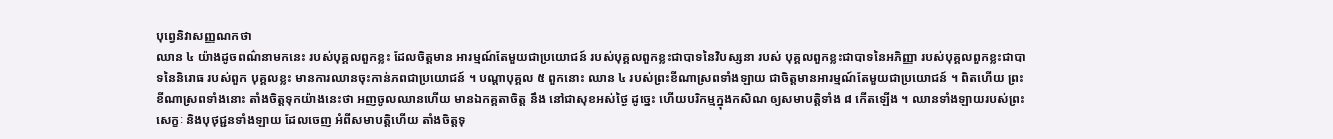បុព្វេនិវាសញ្ញណកថា
ឈាន ៤ យ៉ាងដូចពណ៌នាមកនេះ របស់បុគ្គលពួកខ្លះ ដែលចិត្តមាន អារម្មណ៍តែមួយជាប្រយោជន៍ របស់បុគ្គលពួកខ្លះជាបាទនៃវិបស្សនា របស់ បុគ្គលពួកខ្លះជាបាទនៃអភិញ្ញា របស់បុគ្គលពួកខ្លះជាបាទនៃនិរោធ របស់ពួក បុគ្គលខ្លះ មានការឈានចុះកាន់ភពជាប្រយោជន៍ ។ បណ្តាបុគ្គល ៥ ពួកនោះ ឈាន ៤ របស់ព្រះខីណាស្រពទាំងឡាយ ជាចិត្តមានអារម្មណ៍តែមួយជាប្រយោជន៍ ។ ពិតហើយ ព្រះខីណាស្រពទាំងនោះ តាំងចិត្តទុកយ៉ាងនេះថា អញចូលឈានហើយ មានឯកគ្គតាចិត្ត នឹង នៅជាសុខអស់ថ្ងៃ ដូច្នេះ ហើយបរិកម្មក្នុងកសិណ ឲ្យសមាបត្តិទាំង ៨ កើតឡើង ។ ឈានទាំងឡាយរបស់ព្រះសេក្ខៈ និងបុថុជ្ជនទាំងឡាយ ដែលចេញ អំពីសមាបត្តិហើយ តាំងចិត្តទុ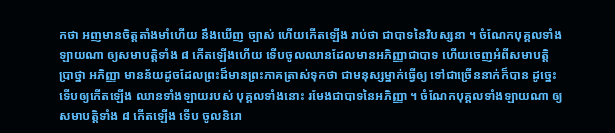កថា អញមានចិត្តតាំងមាំហើយ នឹងឃើញ ច្បាស់ ហើយកើតឡើង រាប់ថា ជាបាទនៃវិបស្សនា ។ ចំណែកបុគ្គលទាំងឡាយណា ឲ្យសមាបត្តិទាំង ៨ កើតឡើងហើយ ទើបចូលឈានដែលមានអភិញ្ញាជាបាទ ហើយចេញអំពីសមាបត្តិ ប្រាថ្នា អភិញ្ញា មានន័យដូចដែលព្រះដ៏មានព្រះភាគត្រាស់ទុកថា ជាមនុស្សម្នាក់ធ្វើឲ្យ ទៅជាច្រើននាក់ក៏បាន ដូច្នេះ ទើបឲ្យកើតឡើង ឈានទាំងឡាយរបស់ បុគ្គលទាំងនោះ រមែងជាបាទនៃអភិញ្ញា ។ ចំណែកបុគ្គលទាំងឡាយណា ឲ្យសមាបត្តិទាំង ៨ កើតឡើង ទើប ចូលនិរោ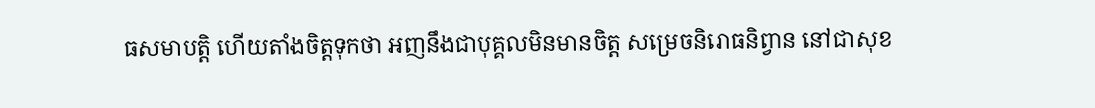ធសមាបត្តិ ហើយតាំងចិត្តទុកថា អញនឹងជាបុគ្គលមិនមានចិត្ត សម្រេចនិរោធនិព្វាន នៅជាសុខ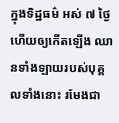ក្នុងទិដ្ឋធម៌ អស់ ៧ ថ្ងៃ ហើយឲ្យកើតឡើង ឈានទាំងឡាយរបស់បុគ្គលទាំងនោះ រមែងជា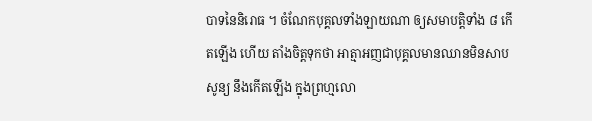បាទនៃនិរោធ ។ ចំណែកបុគ្គលទាំងឡាយណា ឲ្យសមាបត្តិទាំង ៨ កើតឡើង ហើយ តាំងចិត្តទុកថា អាត្មាអញជាបុគ្គលមានឈានមិនសាបសូន្យ នឹងកើតឡើង ក្នុងព្រហ្មលោ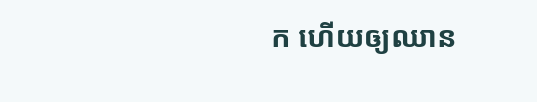ក ហើយឲ្យឈាន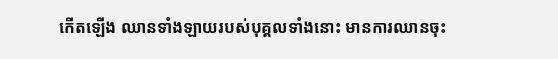កើតឡើង ឈានទាំងឡាយរបស់បុគ្គលទាំងនោះ មានការឈានចុះ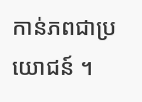កាន់ភពជាប្រយោជន៍ ។